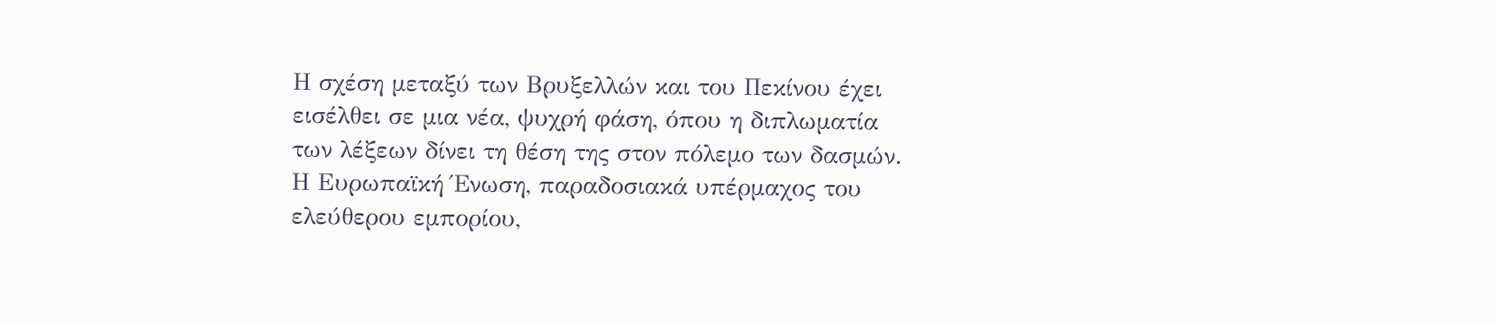Η σχέση μεταξύ των Βρυξελλών και του Πεκίνου έχει εισέλθει σε μια νέα, ψυχρή φάση, όπου η διπλωματία των λέξεων δίνει τη θέση της στον πόλεμο των δασμών. Η Ευρωπαϊκή Ένωση, παραδοσιακά υπέρμαχος του ελεύθερου εμπορίου,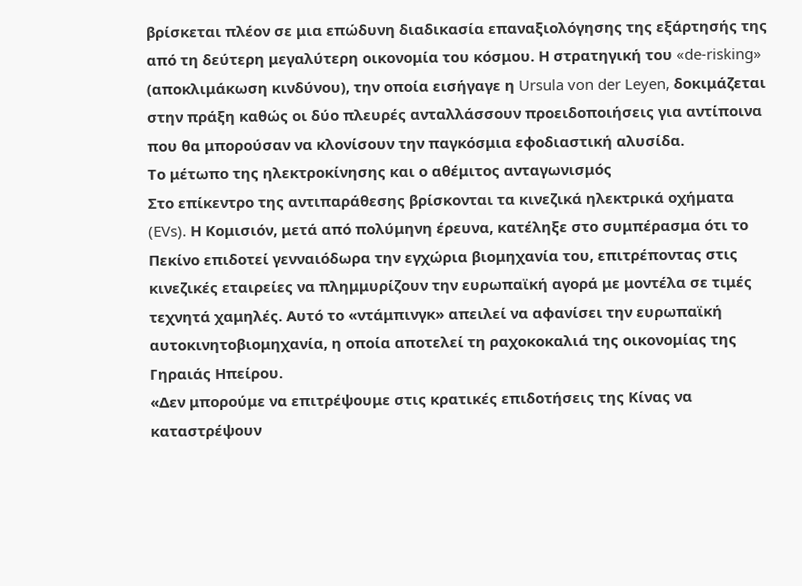βρίσκεται πλέον σε μια επώδυνη διαδικασία επαναξιολόγησης της εξάρτησής της από τη δεύτερη μεγαλύτερη οικονομία του κόσμου. Η στρατηγική του «de-risking» (αποκλιμάκωση κινδύνου), την οποία εισήγαγε η Ursula von der Leyen, δοκιμάζεται στην πράξη καθώς οι δύο πλευρές ανταλλάσσουν προειδοποιήσεις για αντίποινα που θα μπορούσαν να κλονίσουν την παγκόσμια εφοδιαστική αλυσίδα.
Το μέτωπο της ηλεκτροκίνησης και ο αθέμιτος ανταγωνισμός
Στο επίκεντρο της αντιπαράθεσης βρίσκονται τα κινεζικά ηλεκτρικά οχήματα (EVs). Η Κομισιόν, μετά από πολύμηνη έρευνα, κατέληξε στο συμπέρασμα ότι το Πεκίνο επιδοτεί γενναιόδωρα την εγχώρια βιομηχανία του, επιτρέποντας στις κινεζικές εταιρείες να πλημμυρίζουν την ευρωπαϊκή αγορά με μοντέλα σε τιμές τεχνητά χαμηλές. Αυτό το «ντάμπινγκ» απειλεί να αφανίσει την ευρωπαϊκή αυτοκινητοβιομηχανία, η οποία αποτελεί τη ραχοκοκαλιά της οικονομίας της Γηραιάς Ηπείρου.
«Δεν μπορούμε να επιτρέψουμε στις κρατικές επιδοτήσεις της Κίνας να καταστρέψουν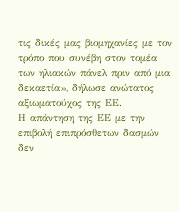τις δικές μας βιομηχανίες με τον τρόπο που συνέβη στον τομέα των ηλιακών πάνελ πριν από μια δεκαετία», δήλωσε ανώτατος αξιωματούχος της ΕΕ.
Η απάντηση της ΕΕ με την επιβολή επιπρόσθετων δασμών δεν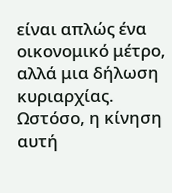είναι απλώς ένα οικονομικό μέτρο, αλλά μια δήλωση κυριαρχίας. Ωστόσο, η κίνηση αυτή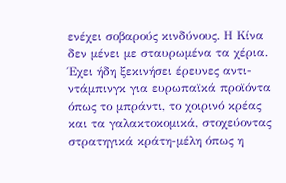ενέχει σοβαρούς κινδύνους. Η Κίνα δεν μένει με σταυρωμένα τα χέρια. Έχει ήδη ξεκινήσει έρευνες αντι-ντάμπινγκ για ευρωπαϊκά προϊόντα όπως το μπράντι, το χοιρινό κρέας και τα γαλακτοκομικά, στοχεύοντας στρατηγικά κράτη-μέλη όπως η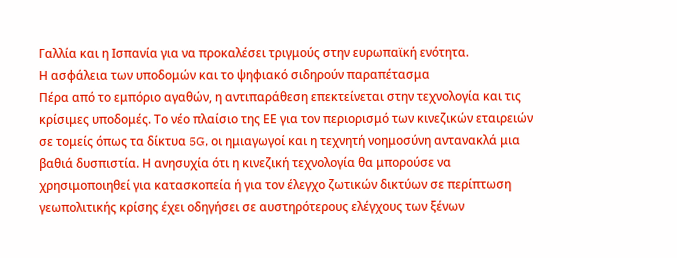Γαλλία και η Ισπανία για να προκαλέσει τριγμούς στην ευρωπαϊκή ενότητα.
Η ασφάλεια των υποδομών και το ψηφιακό σιδηρούν παραπέτασμα
Πέρα από το εμπόριο αγαθών, η αντιπαράθεση επεκτείνεται στην τεχνολογία και τις κρίσιμες υποδομές. Το νέο πλαίσιο της ΕΕ για τον περιορισμό των κινεζικών εταιρειών σε τομείς όπως τα δίκτυα 5G, οι ημιαγωγοί και η τεχνητή νοημοσύνη αντανακλά μια βαθιά δυσπιστία. Η ανησυχία ότι η κινεζική τεχνολογία θα μπορούσε να χρησιμοποιηθεί για κατασκοπεία ή για τον έλεγχο ζωτικών δικτύων σε περίπτωση γεωπολιτικής κρίσης έχει οδηγήσει σε αυστηρότερους ελέγχους των ξένων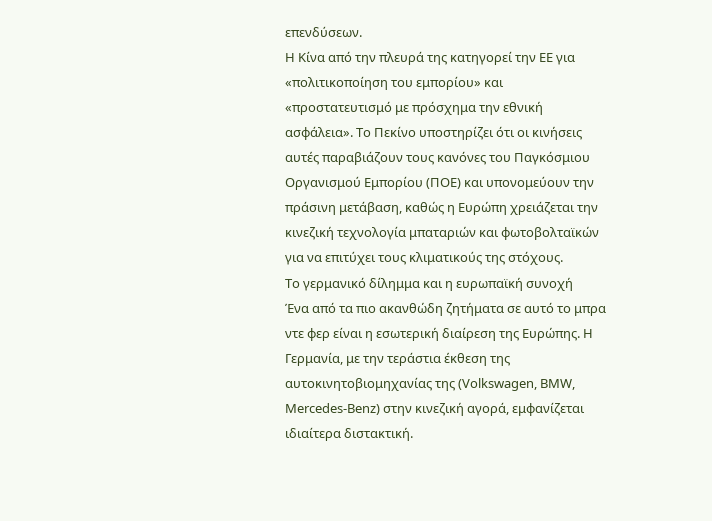επενδύσεων.
Η Κίνα από την πλευρά της κατηγορεί την ΕΕ για «πολιτικοποίηση του εμπορίου» και «προστατευτισμό με πρόσχημα την εθνική ασφάλεια». Το Πεκίνο υποστηρίζει ότι οι κινήσεις αυτές παραβιάζουν τους κανόνες του Παγκόσμιου Οργανισμού Εμπορίου (ΠΟΕ) και υπονομεύουν την πράσινη μετάβαση, καθώς η Ευρώπη χρειάζεται την κινεζική τεχνολογία μπαταριών και φωτοβολταϊκών για να επιτύχει τους κλιματικούς της στόχους.
Το γερμανικό δίλημμα και η ευρωπαϊκή συνοχή
Ένα από τα πιο ακανθώδη ζητήματα σε αυτό το μπρα ντε φερ είναι η εσωτερική διαίρεση της Ευρώπης. Η Γερμανία, με την τεράστια έκθεση της αυτοκινητοβιομηχανίας της (Volkswagen, BMW, Mercedes-Benz) στην κινεζική αγορά, εμφανίζεται ιδιαίτερα διστακτική.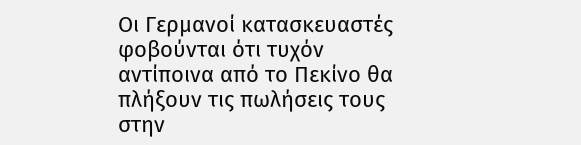Οι Γερμανοί κατασκευαστές φοβούνται ότι τυχόν αντίποινα από το Πεκίνο θα πλήξουν τις πωλήσεις τους στην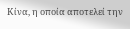Κίνα, η οποία αποτελεί την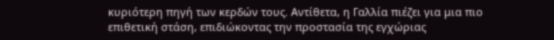κυριότερη πηγή των κερδών τους. Αντίθετα, η Γαλλία πιέζει για μια πιο επιθετική στάση, επιδιώκοντας την προστασία της εγχώριας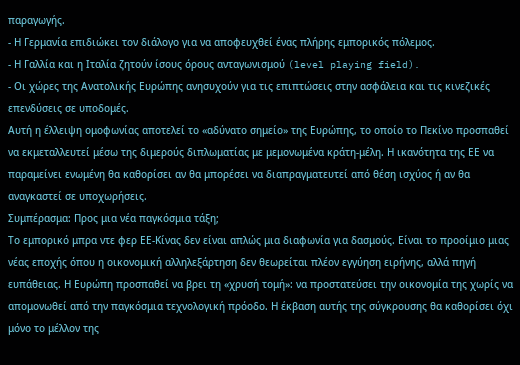παραγωγής.
- Η Γερμανία επιδιώκει τον διάλογο για να αποφευχθεί ένας πλήρης εμπορικός πόλεμος.
- Η Γαλλία και η Ιταλία ζητούν ίσους όρους ανταγωνισμού (level playing field).
- Οι χώρες της Ανατολικής Ευρώπης ανησυχούν για τις επιπτώσεις στην ασφάλεια και τις κινεζικές επενδύσεις σε υποδομές.
Αυτή η έλλειψη ομοφωνίας αποτελεί το «αδύνατο σημείο» της Ευρώπης, το οποίο το Πεκίνο προσπαθεί να εκμεταλλευτεί μέσω της διμερούς διπλωματίας με μεμονωμένα κράτη-μέλη. Η ικανότητα της ΕΕ να παραμείνει ενωμένη θα καθορίσει αν θα μπορέσει να διαπραγματευτεί από θέση ισχύος ή αν θα αναγκαστεί σε υποχωρήσεις.
Συμπέρασμα: Προς μια νέα παγκόσμια τάξη;
Το εμπορικό μπρα ντε φερ ΕΕ-Κίνας δεν είναι απλώς μια διαφωνία για δασμούς. Είναι το προοίμιο μιας νέας εποχής όπου η οικονομική αλληλεξάρτηση δεν θεωρείται πλέον εγγύηση ειρήνης, αλλά πηγή ευπάθειας. Η Ευρώπη προσπαθεί να βρει τη «χρυσή τομή»: να προστατεύσει την οικονομία της χωρίς να απομονωθεί από την παγκόσμια τεχνολογική πρόοδο. Η έκβαση αυτής της σύγκρουσης θα καθορίσει όχι μόνο το μέλλον της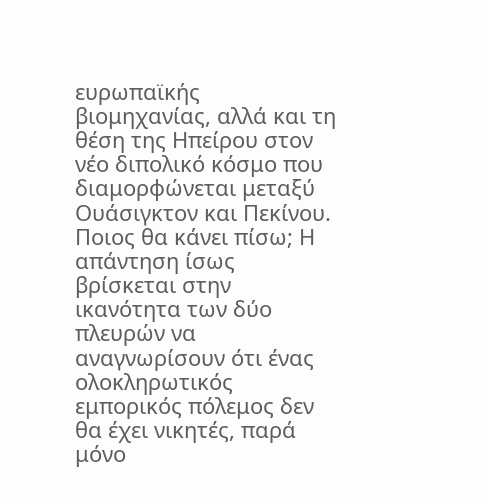ευρωπαϊκής βιομηχανίας, αλλά και τη θέση της Ηπείρου στον νέο διπολικό κόσμο που διαμορφώνεται μεταξύ Ουάσιγκτον και Πεκίνου. Ποιος θα κάνει πίσω; Η απάντηση ίσως βρίσκεται στην ικανότητα των δύο πλευρών να αναγνωρίσουν ότι ένας ολοκληρωτικός εμπορικός πόλεμος δεν θα έχει νικητές, παρά μόνο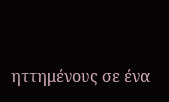ηττημένους σε ένα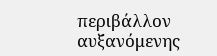περιβάλλον αυξανόμενης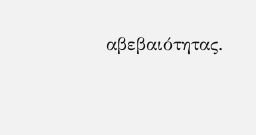αβεβαιότητας.